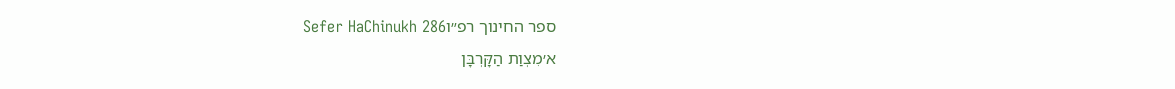ספר החינוך רפ״וSefer HaChinukh 286
א׳מִצְוַת הַקָּרְבָּן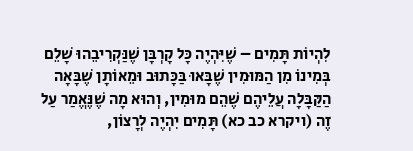לִהְיוֹת תָּמִים – שֶׁיִּהְיֶה כָּל קָרְבָּן שֶׁנַּקְרִיבֵהוּ שָׁלֵם בְּמִינוֹ מִן הַמּוּמִין שֶׁבָּאוּ בַּכָּתוּב וּמֵאוֹתָן שֶׁבָּאָה הַקַּבָּלָה עֲלֵיהֶם שֶׁהֵם מוּמִין, וְהוּא מָה שֶׁנֶּאֱמַר עַל זֶה (ויקרא כב כא) תָּמִים יִהְיֶה לְרָצוֹן,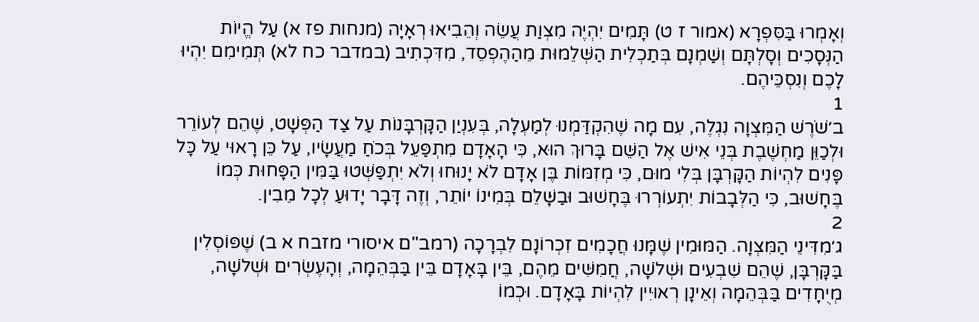וְאָמְרוּ בַּסִּפְרָא (אמור ז ט) תָּמִים יִהְיֶה מִצְוַת עֲשֵׂה וְהֵבִיאוּ רְאָיָה (מנחות פז א) עַל הֱיוֹת הַנְּסָכִים וְסָלְתָּם וְשַׁמְנָם בְּתַכְלִית הַשְּׁלֵמוּת מֵהַהֶפְסֵד, מִדִּכְתִיב (במדבר כח לא) תְּמִימִם יִהְיוּ לָכֶם וְנִסְכֵּיהֶם.
1
ב׳שֹׁרֶשׁ הַמִּצְוָה נִגְלֶה, עִם מָה שֶׁהִקְדַּמְנוּ לְמַעְלָה, בְּעִנְיַן הַקָּרְבָּנוֹת עַל צַד הַפְּשָׁט, שֶׁהֵם לְעוֹרֵר וּלְכַוֵּן מַחְשֶׁבֶת בְּנֵי אִישׁ אֶל הַשֵּׁם בָּרוּךְ הוּא, כִּי הָאָדָם מִתְפַּעֵל בְּכֹחַ מַעֲשָׂיו, עַל כֵּן רָאוּי עַל כָּל פָּנִים לִהְיוֹת הַקָּרְבָּן בְּלִי מוּם, כִּי מְזִמּוֹת בֶּן אָדָם לֹא יָנוּחוּ וְלֹא יִתְפַּשְּׁטוּ בַּמִּין הַפָּחוּת כְּמוֹ בֶּחָשׁוּב, כִּי הַלְּבָבוֹת יִתְעוֹרְרוּ בֶּחָשׁוּב וּבַשָּׁלֵם בְּמִינוֹ יוֹתֵר, וְזֶה דָּבָר יָדוּעַ לְכָל מֵבִין.
2
ג׳מִדִּינֵי הַמִּצְוָה. הַמּוּמִין שֶׁמָּנוּ חֲכָמִים זִכְרוֹנָם לִבְרָכָה (רמב"ם איסורי מזבח א ב) שֶׁפּוֹסְלִין בַּקָּרְבָּן, שֶׁהֵם שִׁבְעִים וּשְׁלֹשָׁה, חֲמִשִּׁים מֵהֶם, בֵּין בָּאָדָם בֵּין בַּבְּהֵמָה, וְהָעֶשְׂרִים וּשְׁלֹשָׁה, מְיֻחָדִים בַּבְּהֵמָה וְאֵינָן רְאוּיִין לִהְיוֹת בָּאָדָם. וּכְמוֹ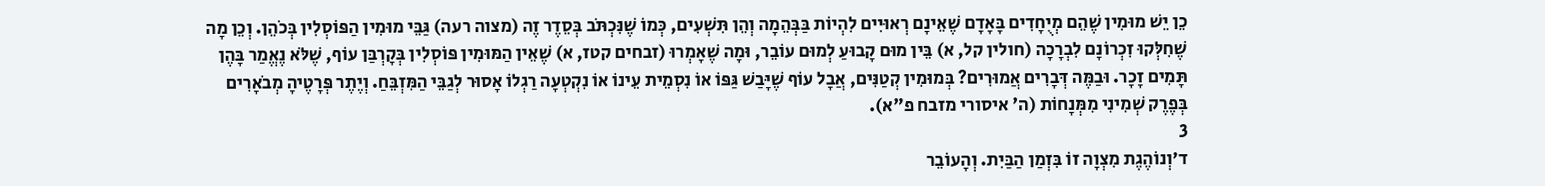כֵן יֵשׁ מוּמִין שֶׁהֵם מְיֻחָדִים בָּאָדָם שֶׁאֵינָם רְאוּיִים לִהְיוֹת בַּבְּהֵמָה וְהֵן תִּשְׁעִים, כְּמוֹ שֶׁנִּכְתֹּב בְּסֵדֶר זֶה (מצוה רעה) גַּבֵּי מוּמִין הַפּוֹסְלִין בְּכֹהֵן. וְכֵן מָה שֶׁחִלְּקוּ זִכְרוֹנָם לִבְרָכָה (חולין קל, א) בֵּין מוּם קָבוּעַ לְמוּם עוֹבֵר, וּמָה שֶׁאָמְרוּ (זבחים קטז, א) שֶׁאֵין הַמּוּמִין פּוֹסְלִין בְּקָרְבַּן עוֹף, שֶׁלֹּא נֶאֱמַר בָּהֶן תָּמִים זָכָר. וּבַמֶּה דְּבָרִים אֲמוּרִים? בְּמוּמִין קְטַנִּים, אֲבָל עוֹף שֶׁיָּבַשׁ גַּפּוֹ אוֹ נִסְמֵית עֵינוֹ אוֹ נִקְטְעָה רַגְלוֹ אָסוּר לְגַבֵּי הַמִּזְבֵּחַ. וְיֶתֶר פְּרָטֶיהָ מְבֹאָרִים בְּפֶרֶק שְׁמִינִי מִמְּנָחוֹת (ה' איסורי מזבח פ"א).
3
ד׳וְנוֹהֶגֶת מִצְוָה זוֹ בִּזְמַן הַבַּיִת. וְהָעוֹבֵר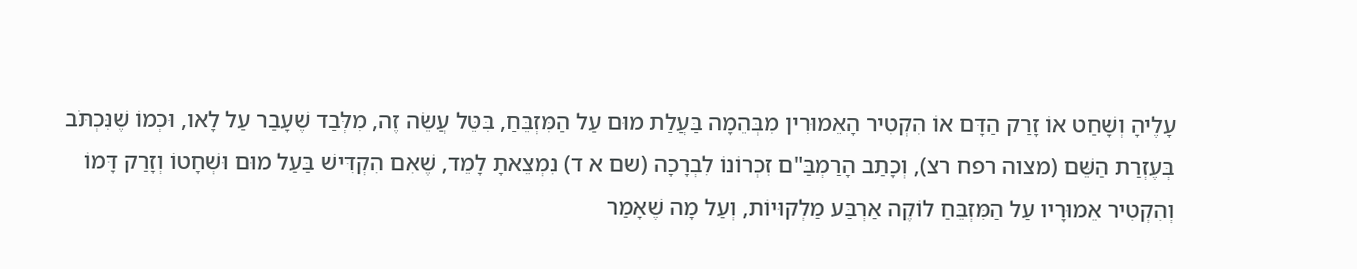עָלֶיהָ וְשָׁחַט אוֹ זָרַק הַדָּם אוֹ הִקְטִיר הָאֵמוּרִין מִבְּהֵמָה בַּעֲלַת מוּם עַל הַמִּזְבֵּחַ, בִּטֵּל עֲשֵׂה זֶה, מִלְּבַד שֶׁעָבַר עַל לָאו, וּכְמוֹ שֶׁנִּכְתֹּב בְּעֶזְרַת הַשֵּׁם (מצוה רפח רצ), וְכָתַב הָרַמְבַּ"ם זִכְרוֹנוֹ לִבְרָכָה (שם א ד) נִמְצֵאתָ לָמֵד, שֶׁאִם הִקְדִּישׁ בַּעַל מוּם וּשְׁחָטוֹ וְזָרַק דָּמוֹ וְהִקְטִיר אֵמוּרָיו עַל הַמִּזְבֵּחַ לוֹקֶה אַרְבַּע מַלְקוּיוֹת, וְעַל מָה שֶׁאָמַר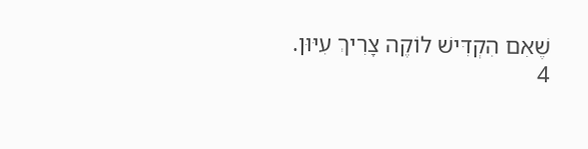שֶׁאִם הִקְדִּישׁ לוֹקֶה צָרִיךְ עִיּוּן.
4